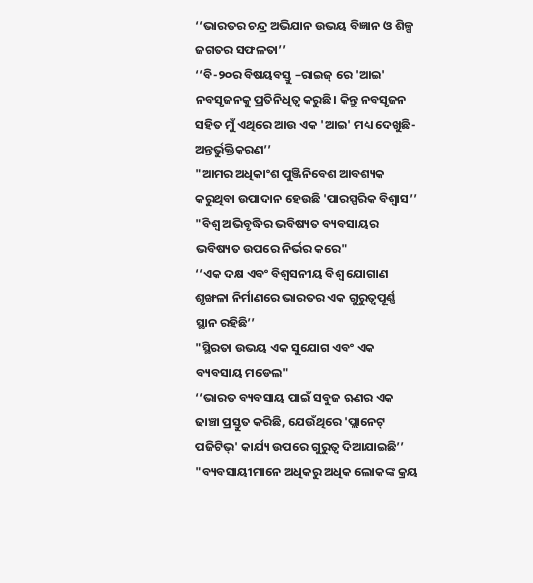‘‘ଭାରତର ଚନ୍ଦ୍ର ଅଭିଯାନ ଉଭୟ ବିଜ୍ଞାନ ଓ ଶିଳ୍ପ ଜଗତର ସଫଳତା’’
‘‘ବି-୨୦ର ବିଷୟବସ୍ତୁ –ରାଇଜ୍‍ ରେ 'ଆଇ' ନବସୃଜନକୁ ପ୍ରତିନିଧିତ୍ୱ କରୁଛି। କିନ୍ତୁ ନବସୃଜନ ସହିତ ମୁଁ ଏଥିରେ ଆଉ ଏକ 'ଆଇ' ମଧ୍ୟ ଦେଖୁଛି- ଅନ୍ତର୍ଭୁକ୍ତିକରଣ’’
"ଆମର ଅଧିକାଂଶ ପୁଞ୍ଜିନିବେଶ ଆବଶ୍ୟକ କରୁଥିବା ଉପାଦାନ ହେଉଛି 'ପାରସ୍ପରିକ ବିଶ୍ୱାସ’’
"ବିଶ୍ୱ ଅଭିବୃଦ୍ଧିର ଭବିଷ୍ୟତ ବ୍ୟବସାୟର ଭବିଷ୍ୟତ ଉପରେ ନିର୍ଭର କରେ"
‘‘ଏକ ଦକ୍ଷ ଏବଂ ବିଶ୍ୱସନୀୟ ବିଶ୍ୱ ଯୋଗାଣ ଶୃଙ୍ଖଳା ନିର୍ମାଣରେ ଭାରତର ଏକ ଗୁରୁତ୍ୱପୂର୍ଣ୍ଣ ସ୍ଥାନ ରହିଛି’’
"ସ୍ଥିରତା ଉଭୟ ଏକ ସୁଯୋଗ ଏବଂ ଏକ ବ୍ୟବସାୟ ମଡେଲ"
‘‘ଭାରତ ବ୍ୟବସାୟ ପାଇଁ ସବୁଜ ଋଣର ଏକ ଢାଞ୍ଚା ପ୍ରସ୍ତୁତ କରିଛି, ଯେଉଁଥିରେ 'ପ୍ଲାନେଟ୍ ପଜିଟିଭ୍‍' କାର୍ଯ୍ୟ ଉପରେ ଗୁରୁତ୍ୱ ଦିଆଯାଇଛି’’
"ବ୍ୟବସାୟୀମାନେ ଅଧିକରୁ ଅଧିକ ଲୋକଙ୍କ କ୍ରୟ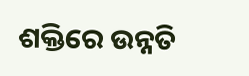ଶକ୍ତିରେ ଉନ୍ନତି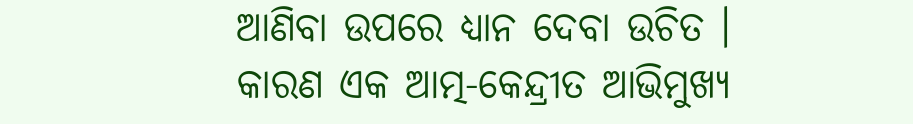ଆଣିବା ଉପରେ ଧ୍ୟାନ ଦେବା ଉଚିତ । କାରଣ ଏକ ଆତ୍ମ-କେନ୍ଦ୍ରୀତ ଆଭିମୁଖ୍ୟ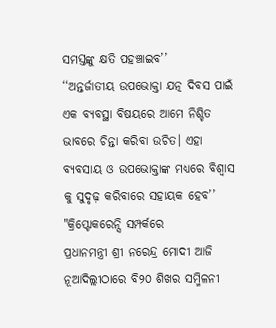ସମସ୍ତଙ୍କୁ କ୍ଷତି ପହଞ୍ଚାଇବ’’
‘‘ଅନ୍ତର୍ଜାତୀୟ ଉପଭୋକ୍ତା ଯତ୍ନ ଦିବସ ପାଇଁ ଏକ ବ୍ୟବସ୍ଥା ବିଷୟରେ ଆମେ ନିଶ୍ଚିତ ଭାବରେ ଚିନ୍ତା କରିବା ଉଚିତ। ଏହା ବ୍ୟବସାୟ ଓ ଉପଭୋକ୍ତାଙ୍କ ମଧ୍ୟରେ ବିଶ୍ୱାସ କୁ ସୁଦୃଢ଼ କରିବାରେ ସହାୟକ ହେବ’’
"କ୍ରିପ୍ଟୋକରେନ୍ସି ସମ୍ପର୍କରେ
ପ୍ରଧାନମନ୍ତ୍ରୀ ଶ୍ରୀ ନରେନ୍ଦ୍ର ମୋଦୀ ଆଜି ନୂଆଦିଲ୍ଲୀଠାରେ ବି୨୦ ଶିଖର ସମ୍ମିଳନୀ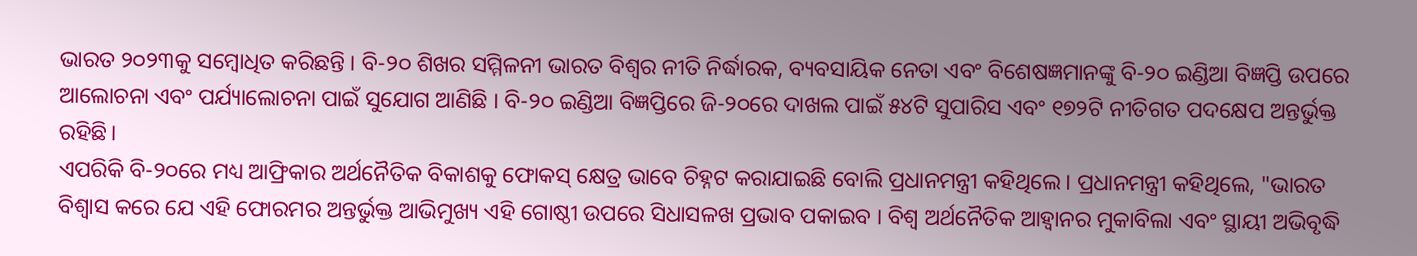ଭାରତ ୨୦୨୩କୁ ସମ୍ବୋଧିତ କରିଛନ୍ତି । ବି-୨୦ ଶିଖର ସମ୍ମିଳନୀ ଭାରତ ବିଶ୍ୱର ନୀତି ନିର୍ଦ୍ଧାରକ, ବ୍ୟବସାୟିକ ନେତା ଏବଂ ବିଶେଷଜ୍ଞମାନଙ୍କୁ ବି-୨୦ ଇଣ୍ଡିଆ ବିଜ୍ଞପ୍ତି ଉପରେ ଆଲୋଚନା ଏବଂ ପର୍ଯ୍ୟାଲୋଚନା ପାଇଁ ସୁଯୋଗ ଆଣିଛି । ବି-୨୦ ଇଣ୍ଡିଆ ବିଜ୍ଞପ୍ତିରେ ଜି-୨୦ରେ ଦାଖଲ ପାଇଁ ୫୪ଟି ସୁପାରିସ ଏବଂ ୧୭୨ଟି ନୀତିଗତ ପଦକ୍ଷେପ ଅନ୍ତର୍ଭୁକ୍ତ ରହିଛି।
ଏପରିକି ବି-୨୦ରେ ମଧ୍ୟ ଆଫ୍ରିକାର ଅର୍ଥନୈତିକ ବିକାଶକୁ ଫୋକସ୍ କ୍ଷେତ୍ର ଭାବେ ଚିହ୍ନଟ କରାଯାଇଛି ବୋଲି ପ୍ରଧାନମନ୍ତ୍ରୀ କହିଥିଲେ। ପ୍ରଧାନମନ୍ତ୍ରୀ କହିଥିଲେ, "ଭାରତ ବିଶ୍ୱାସ କରେ ଯେ ଏହି ଫୋରମର ଅନ୍ତର୍ଭୁକ୍ତ ଆଭିମୁଖ୍ୟ ଏହି ଗୋଷ୍ଠୀ ଉପରେ ସିଧାସଳଖ ପ୍ରଭାବ ପକାଇବ । ବିଶ୍ୱ ଅର୍ଥନୈତିକ ଆହ୍ୱାନର ମୁକାବିଲା ଏବଂ ସ୍ଥାୟୀ ଅଭିବୃଦ୍ଧି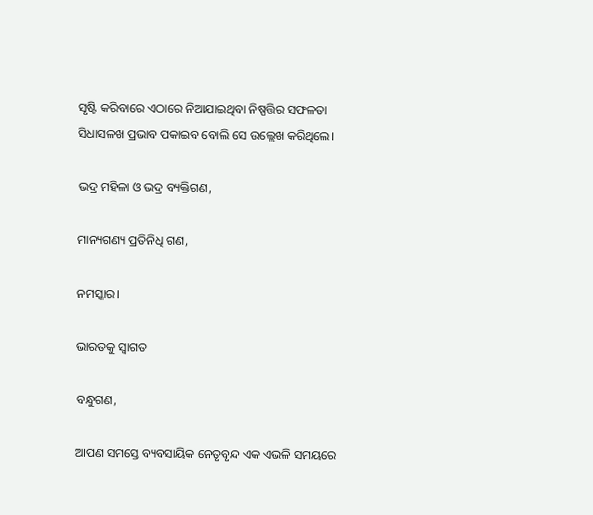ସୃଷ୍ଟି କରିବାରେ ଏଠାରେ ନିଆଯାଇଥିବା ନିଷ୍ପତ୍ତିର ସଫଳତା ସିଧାସଳଖ ପ୍ରଭାବ ପକାଇବ ବୋଲି ସେ ଉଲ୍ଲେଖ କରିଥିଲେ।

ଭଦ୍ର ମହିଳା ଓ ଭଦ୍ର ବ୍ୟକ୍ତିଗଣ,

ମାନ୍ୟଗଣ୍ୟ ପ୍ରତିନିଧି ଗଣ,

ନମସ୍କାର।

ଭାରତକୁ ସ୍ୱାଗତ

ବନ୍ଧୁଗଣ,

ଆପଣ ସମସ୍ତେ ବ୍ୟବସାୟିକ ନେତୃବୃନ୍ଦ ଏକ ଏଭଳି ସମୟରେ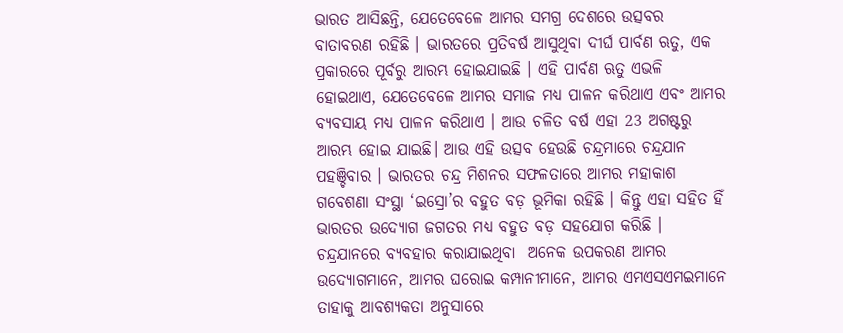ଭାରତ ଆସିଛନ୍ତି, ଯେତେବେଳେ ଆମର ସମଗ୍ର ଦେଶରେ ଉତ୍ସବର ବାତାବରଣ ରହିଛି । ଭାରତରେ ପ୍ରତିବର୍ଷ ଆସୁଥିବା ଦୀର୍ଘ ପାର୍ବଣ ଋତୁ, ଏକ ପ୍ରକାରରେ ପୂର୍ବରୁ ଆରମ୍ଭ ହୋଇଯାଇଛି । ଏହି ପାର୍ବଣ ଋତୁ ଏଭଳି ହୋଇଥାଏ, ଯେତେବେଳେ ଆମର ସମାଜ ମଧ୍ୟ ପାଳନ କରିଥାଏ ଏବଂ ଆମର ବ୍ୟବସାୟ ମଧ୍ୟ ପାଳନ କରିଥାଏ । ଆଉ ଚଳିତ ବର୍ଷ ଏହା 23 ଅଗଷ୍ଟରୁ ଆରମ୍ଭ ହୋଇ ଯାଇଛି। ଆଉ ଏହି ଉତ୍ସବ ହେଉଛି ଚନ୍ଦ୍ରମାରେ ଚନ୍ଦ୍ରଯାନ ପହଞ୍ଚିବାର । ଭାରତର ଚନ୍ଦ୍ର ମିଶନର ସଫଳତାରେ ଆମର ମହାକାଶ ଗବେଶଣା ସଂସ୍ଥା ‘ଇସ୍ରୋ’ର ବହୁତ ବଡ଼ ଭୂମିକା ରହିଛି । କିନ୍ତୁ ଏହା ସହିତ ହିଁ ଭାରତର ଉଦ୍ୟୋଗ ଜଗତର ମଧ୍ୟ ବହୁତ ବଡ଼ ସହଯୋଗ କରିଛି । ଚନ୍ଦ୍ରଯାନରେ ବ୍ୟବହାର କରାଯାଇଥିବା  ଅନେକ ଉପକରଣ ଆମର ଉଦ୍ୟୋଗମାନେ, ଆମର ଘରୋଇ କମ୍ପାନୀମାନେ, ଆମର ଏମଏସଏମଇମାନେ ତାହାକୁ ଆବଶ୍ୟକତା ଅନୁସାରେ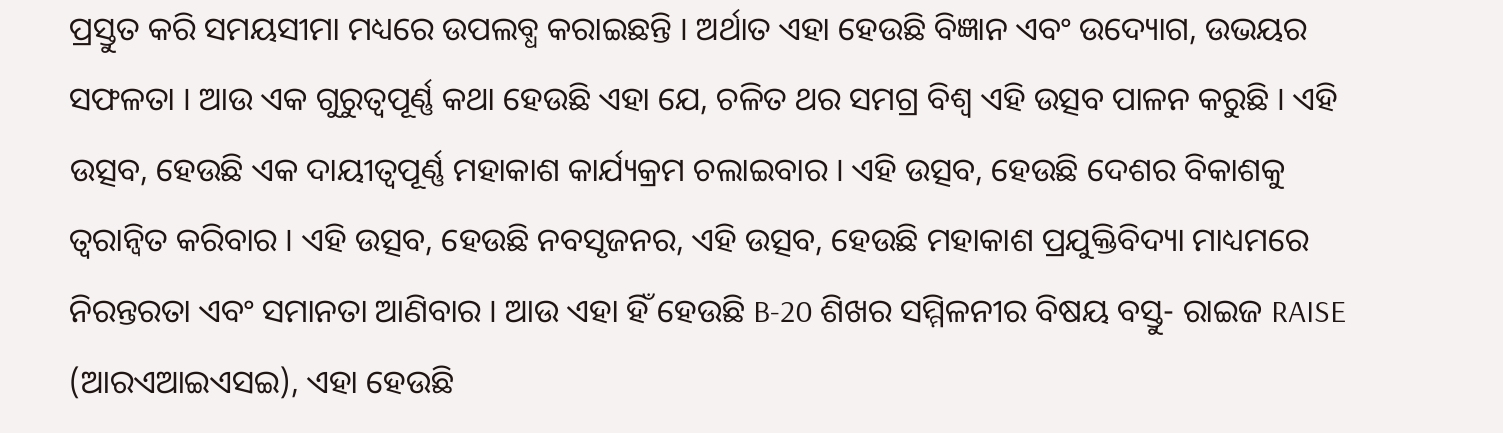ପ୍ରସ୍ତୁତ କରି ସମୟସୀମା ମଧ୍ୟରେ ଉପଲବ୍ଧ କରାଇଛନ୍ତି । ଅର୍ଥାତ ଏହା ହେଉଛି ବିଜ୍ଞାନ ଏବଂ ଉଦ୍ୟୋଗ, ଉଭୟର ସଫଳତା । ଆଉ ଏକ ଗୁରୁତ୍ୱପୂର୍ଣ୍ଣ କଥା ହେଉଛି ଏହା ଯେ, ଚଳିତ ଥର ସମଗ୍ର ବିଶ୍ୱ ଏହି ଉତ୍ସବ ପାଳନ କରୁଛି । ଏହି ଉତ୍ସବ, ହେଉଛି ଏକ ଦାୟୀତ୍ୱପୂର୍ଣ୍ଣ ମହାକାଶ କାର୍ଯ୍ୟକ୍ରମ ଚଲାଇବାର । ଏହି ଉତ୍ସବ, ହେଉଛି ଦେଶର ବିକାଶକୁ ତ୍ୱରାନ୍ୱିତ କରିବାର । ଏହି ଉତ୍ସବ, ହେଉଛି ନବସୃଜନର, ଏହି ଉତ୍ସବ, ହେଉଛି ମହାକାଶ ପ୍ରଯୁକ୍ତିବିଦ୍ୟା ମାଧ୍ୟମରେ ନିରନ୍ତରତା ଏବଂ ସମାନତା ଆଣିବାର । ଆଉ ଏହା ହିଁ ହେଉଛି B-20 ଶିଖର ସମ୍ମିଳନୀର ବିଷୟ ବସ୍ତୁ- ରାଇଜ RAISE (ଆରଏଆଇଏସଇ), ଏହା ହେଉଛି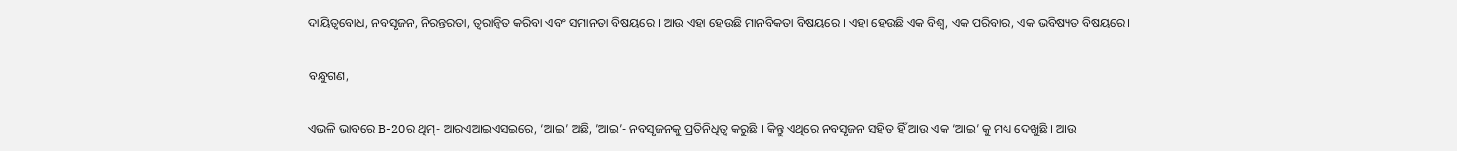ଦାୟିତ୍ୱବୋଧ, ନବସୃଜନ, ନିରନ୍ତରତା, ତ୍ୱରାନ୍ୱିତ କରିବା ଏବଂ ସମାନତା ବିଷୟରେ । ଆଉ ଏହା ହେଉଛି ମାନବିକତା ବିଷୟରେ । ଏହା ହେଉଛି ଏକ ବିଶ୍ୱ, ଏକ ପରିବାର, ଏକ ଭବିଷ୍ୟତ ବିଷୟରେ।

ବନ୍ଧୁଗଣ,

ଏଭଳି ଭାବରେ B-20ର ଥିମ୍- ଆରଏଆଇଏସଇରେ, ‘ଆଇ’ ଅଛି, ’ଆଇ’- ନବସୃଜନକୁ ପ୍ରତିନିଧିତ୍ୱ କରୁଛି । କିନ୍ତୁ ଏଥିରେ ନବସୃଜନ ସହିତ ହିଁ ଆଉ ଏକ ‘ଆଇ’ କୁ ମଧ୍ୟ ଦେଖୁଛି । ଆଉ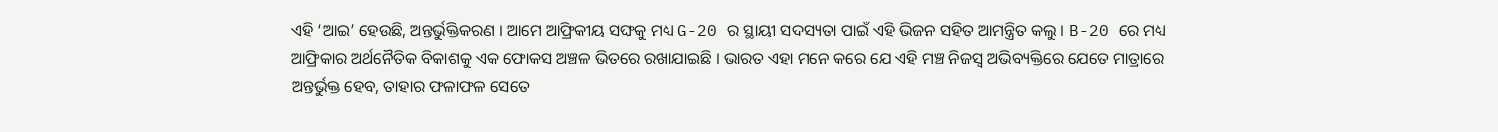ଏହି ‘ଆଇ’ ହେଉଛି, ଅନ୍ତର୍ଭୁକ୍ତିକରଣ । ଆମେ ଆଫ୍ରିକୀୟ ସଙ୍ଘକୁ ମଧ୍ୟ G-20 ର ସ୍ଥାୟୀ ସଦସ୍ୟତା ପାଇଁ ଏହି ଭିଜନ ସହିତ ଆମନ୍ତ୍ରିତ କଲୁ । B-20 ରେ ମଧ୍ୟ ଆଫ୍ରିକାର ଅର୍ଥନୈତିକ ବିକାଶକୁ ଏକ ଫୋକସ ଅଞ୍ଚଳ ଭିତରେ ରଖାଯାଇଛି । ଭାରତ ଏହା ମନେ କରେ ଯେ ଏହି ମଞ୍ଚ ନିଜସ୍ୱ ଅଭିବ୍ୟକ୍ତିରେ ଯେତେ ମାତ୍ରାରେ ଅନ୍ତର୍ଭୁକ୍ତ ହେବ, ତାହାର ଫଳାଫଳ ସେତେ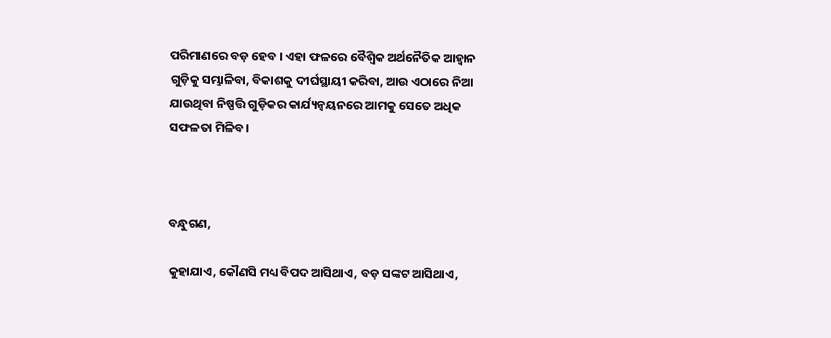ପରିମାଣରେ ବଡ଼ ହେବ । ଏହା ଫଳରେ ବୈଶ୍ୱିକ ଅର୍ଥନୈତିକ ଆହ୍ୱାନ ଗୁଡ଼ିକୁ ସମ୍ଭାଳିବା, ବିକାଶକୁ ଦୀର୍ଘସ୍ଥାୟୀ କରିବା, ଆଉ ଏଠାରେ ନିଆ ଯାଉଥିବା ନିଷ୍ପତ୍ତି ଗୁଡ଼ିକର କାର୍ଯ୍ୟନ୍ୱୟନରେ ଆମକୁ ସେତେ ଅଧିକ ସଫଳତା ମିଳିବ।



ବନ୍ଧୁଗଣ,

କୁହାଯାଏ, କୌଣସି ମଧ୍ୟ ବିପଦ ଆସିଥାଏ, ବଡ଼ ସଙ୍କଟ ଆସିଥାଏ,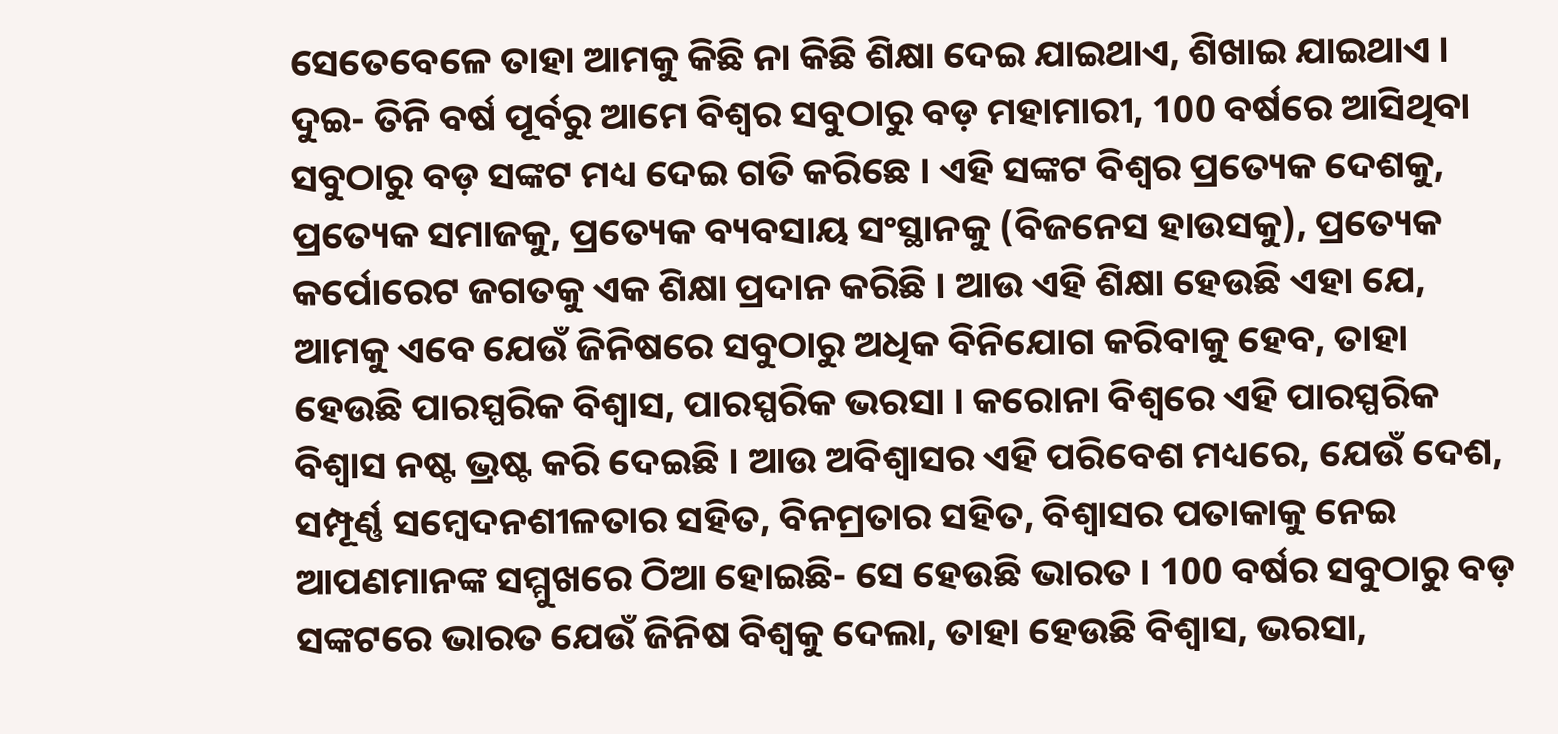ସେତେବେଳେ ତାହା ଆମକୁ କିଛି ନା କିଛି ଶିକ୍ଷା ଦେଇ ଯାଇଥାଏ, ଶିଖାଇ ଯାଇଥାଏ । ଦୁଇ- ତିନି ବର୍ଷ ପୂର୍ବରୁ ଆମେ ବିଶ୍ୱର ସବୁଠାରୁ ବଡ଼ ମହାମାରୀ, 100 ବର୍ଷରେ ଆସିଥିବା ସବୁଠାରୁ ବଡ଼ ସଙ୍କଟ ମଧ୍ୟ ଦେଇ ଗତି କରିଛେ । ଏହି ସଙ୍କଟ ବିଶ୍ୱର ପ୍ରତ୍ୟେକ ଦେଶକୁ, ପ୍ରତ୍ୟେକ ସମାଜକୁ, ପ୍ରତ୍ୟେକ ବ୍ୟବସାୟ ସଂସ୍ଥାନକୁ (ବିଜନେସ ହାଉସକୁ), ପ୍ରତ୍ୟେକ କର୍ପୋରେଟ ଜଗତକୁ ଏକ ଶିକ୍ଷା ପ୍ରଦାନ କରିଛି । ଆଉ ଏହି ଶିକ୍ଷା ହେଉଛି ଏହା ଯେ, ଆମକୁ ଏବେ ଯେଉଁ ଜିନିଷରେ ସବୁଠାରୁ ଅଧିକ ବିନିଯୋଗ କରିବାକୁ ହେବ, ତାହା ହେଉଛି ପାରସ୍ପରିକ ବିଶ୍ୱାସ, ପାରସ୍ପରିକ ଭରସା । କରୋନା ବିଶ୍ୱରେ ଏହି ପାରସ୍ପରିକ ବିଶ୍ୱାସ ନଷ୍ଟ ଭ୍ରଷ୍ଟ କରି ଦେଇଛି । ଆଉ ଅବିଶ୍ୱାସର ଏହି ପରିବେଶ ମଧ୍ୟରେ, ଯେଉଁ ଦେଶ, ସମ୍ପୂର୍ଣ୍ଣ ସମ୍ବେଦନଶୀଳତାର ସହିତ, ବିନମ୍ରତାର ସହିତ, ବିଶ୍ୱାସର ପତାକାକୁ ନେଇ ଆପଣମାନଙ୍କ ସମ୍ମୁଖରେ ଠିଆ ହୋଇଛି- ସେ ହେଉଛି ଭାରତ । 100 ବର୍ଷର ସବୁଠାରୁ ବଡ଼ ସଙ୍କଟରେ ଭାରତ ଯେଉଁ ଜିନିଷ ବିଶ୍ୱକୁ ଦେଲା, ତାହା ହେଉଛି ବିଶ୍ୱାସ, ଭରସା,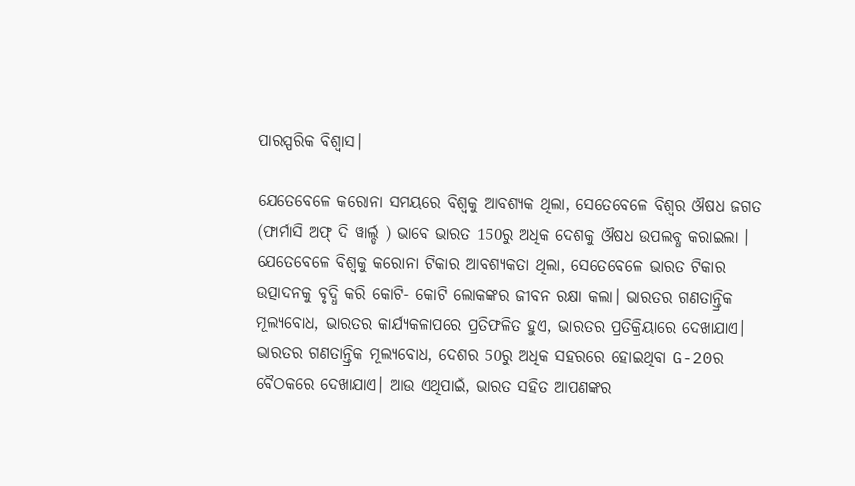ପାରସ୍ପରିକ ବିଶ୍ୱାସ।

ଯେତେବେଳେ କରୋନା ସମୟରେ ବିଶ୍ୱକୁ ଆବଶ୍ୟକ ଥିଲା, ସେତେବେଳେ ବିଶ୍ବର ଔଷଧ ଜଗତ (ଫାର୍ମାସି ଅଫ୍ ଦି ୱାର୍ଲ୍ଡ ) ଭାବେ ଭାରତ 150ରୁ ଅଧିକ ଦେଶକୁ ଔଷଧ ଉପଲବ୍ଧ କରାଇଲା । ଯେତେବେଳେ ବିଶ୍ୱକୁ କରୋନା ଟିକାର ଆବଶ୍ୟକତା ଥିଲା, ସେତେବେଳେ ଭାରତ ଟିକାର ଉତ୍ପାଦନକୁ ବୃଦ୍ଧି କରି କୋଟି- କୋଟି ଲୋକଙ୍କର ଜୀବନ ରକ୍ଷା କଲା। ଭାରତର ଗଣତାନ୍ତ୍ରିକ ମୂଲ୍ୟବୋଧ, ଭାରତର କାର୍ଯ୍ୟକଳାପରେ ପ୍ରତିଫଳିତ ହୁଏ, ଭାରତର ପ୍ରତିକ୍ରିୟାରେ ଦେଖାଯାଏ। ଭାରତର ଗଣତାନ୍ତ୍ରିକ ମୂଲ୍ୟବୋଧ, ଦେଶର 50ରୁ ଅଧିକ ସହରରେ ହୋଇଥିବା G-20ର ବୈଠକରେ ଦେଖାଯାଏ। ଆଉ ଏଥିପାଇଁ, ଭାରତ ସହିତ ଆପଣଙ୍କର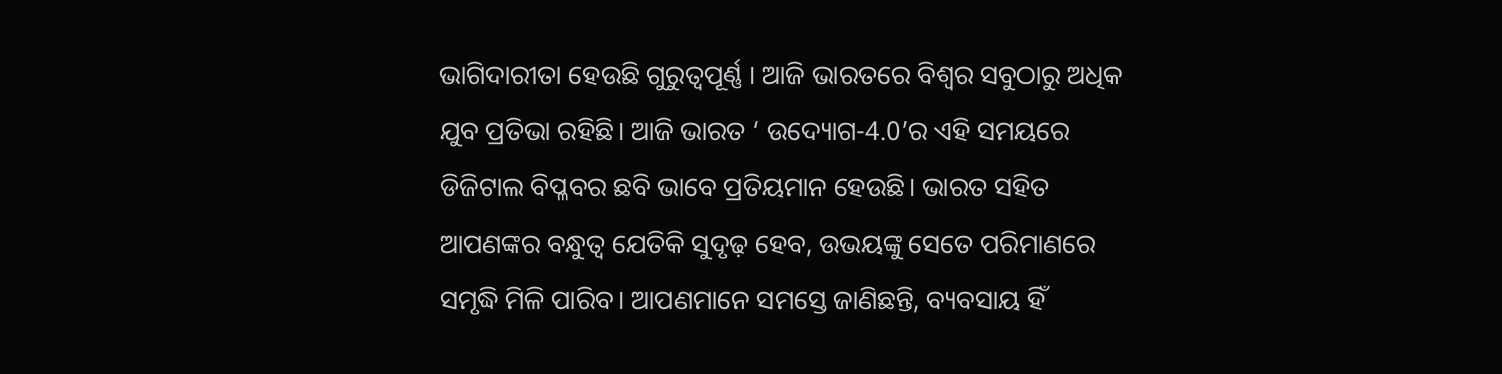ଭାଗିଦାରୀତା ହେଉଛି ଗୁରୁତ୍ୱପୂର୍ଣ୍ଣ । ଆଜି ଭାରତରେ ବିଶ୍ୱର ସବୁଠାରୁ ଅଧିକ ଯୁବ ପ୍ରତିଭା ରହିଛି। ଆଜି ଭାରତ ‘ ଉଦ୍ୟୋଗ-4.0’ର ଏହି ସମୟରେ ଡିଜିଟାଲ ବିପ୍ଳବର ଛବି ଭାବେ ପ୍ରତିୟମାନ ହେଉଛି। ଭାରତ ସହିତ ଆପଣଙ୍କର ବନ୍ଧୁତ୍ୱ ଯେତିକି ସୁଦୃଢ଼ ହେବ, ଉଭୟଙ୍କୁ ସେତେ ପରିମାଣରେ ସମୃଦ୍ଧି ମିଳି ପାରିବ। ଆପଣମାନେ ସମସ୍ତେ ଜାଣିଛନ୍ତି, ବ୍ୟବସାୟ ହିଁ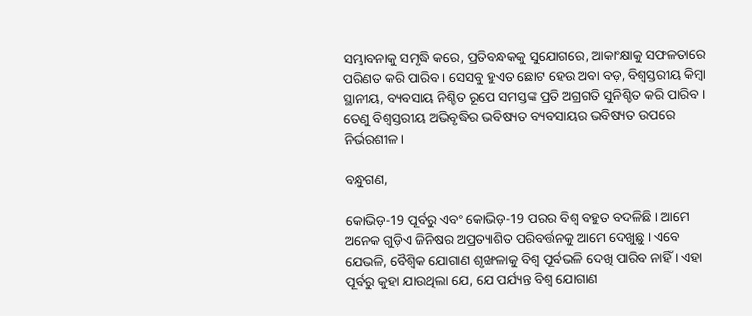ସମ୍ଭାବନାକୁ ସମୃଦ୍ଧି କରେ, ପ୍ରତିବନ୍ଧକକୁ ସୁଯୋଗରେ, ଆକାଂକ୍ଷାକୁ ସଫଳତାରେ ପରିଣତ କରି ପାରିବ । ସେସବୁ ହୁଏତ ଛୋଟ ହେଉ ଅବା ବଡ଼, ବିଶ୍ୱସ୍ତରୀୟ କିମ୍ବା ସ୍ଥାନୀୟ, ବ୍ୟବସାୟ ନିଶ୍ଚିତ ରୂପେ ସମସ୍ତଙ୍କ ପ୍ରତି ଅଗ୍ରଗତି ସୁନିଶ୍ଚିତ କରି ପାରିବ । ତେଣୁ ବିଶ୍ୱସ୍ତରୀୟ ଅଭିବୃଦ୍ଧିର ଭବିଷ୍ୟତ ବ୍ୟବସାୟର ଭବିଷ୍ୟତ ଉପରେ ନିର୍ଭରଶୀଳ।

ବନ୍ଧୁଗଣ,

କୋଭିଡ଼-19 ପୂର୍ବରୁ ଏବଂ କୋଭିଡ଼-19 ପରର ବିଶ୍ୱ ବହୁତ ବଦଳିଛି । ଆମେ ଅନେକ ଗୁଡ଼ିଏ ଜିନିଷର ଅପ୍ରତ୍ୟାଶିତ ପରିବର୍ତ୍ତନକୁ ଆମେ ଦେଖୁଛୁ । ଏବେ ଯେଭଳି, ବୈଶ୍ୱିକ ଯୋଗାଣ ଶୃଙ୍ଖଳାକୁ ବିଶ୍ୱ ପୂର୍ବଭଳି ଦେଖି ପାରିବ ନାହିଁ । ଏହା ପୂର୍ବରୁ କୁହା ଯାଉଥିଲା ଯେ, ଯେ ପର୍ଯ୍ୟନ୍ତ ବିଶ୍ୱ ଯୋଗାଣ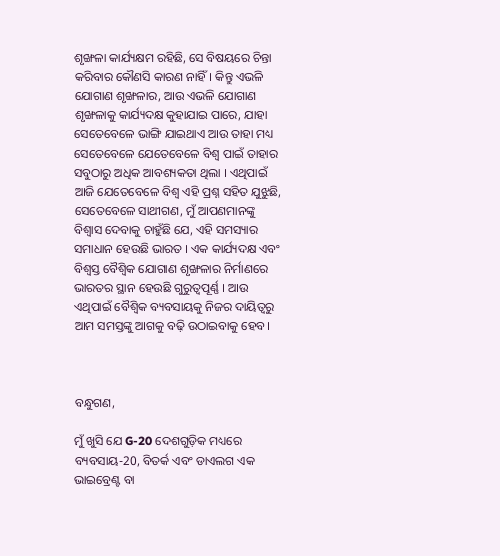ଶୃଙ୍ଖଳା କାର୍ଯ୍ୟକ୍ଷମ ରହିଛି, ସେ ବିଷୟରେ ଚିନ୍ତା କରିବାର କୌଣସି କାରଣ ନାହିଁ। କିନ୍ତୁ ଏଭଳି ଯୋଗାଣ ଶୃଙ୍ଖଳାର, ଆଉ ଏଭଳି ଯୋଗାଣ ଶୃଙ୍ଖଳାକୁ କାର୍ଯ୍ୟଦକ୍ଷ କୁହାଯାଇ ପାରେ, ଯାହା ସେତେବେଳେ ଭାଙ୍ଗି ଯାଇଥାଏ ଆଉ ତାହା ମଧ୍ୟ ସେତେବେଳେ ଯେତେବେଳେ ବିଶ୍ୱ ପାଇଁ ତାହାର ସବୁଠାରୁ ଅଧିକ ଆବଶ୍ୟକତା ଥିଲା । ଏଥିପାଇଁ ଆଜି ଯେତେବେଳେ ବିଶ୍ୱ ଏହି ପ୍ରଶ୍ନ ସହିତ ଯୁଝୁଛି, ସେତେବେଳେ ସାଥୀଗଣ, ମୁଁ ଆପଣମାନଙ୍କୁ ବିଶ୍ୱାସ ଦେବାକୁ ଚାହୁଁଛି ଯେ, ଏହି ସମସ୍ୟାର ସମାଧାନ ହେଉଛି ଭାରତ । ଏକ କାର୍ଯ୍ୟଦକ୍ଷ ଏବଂ ବିଶ୍ୱସ୍ତ ବୈଶ୍ୱିକ ଯୋଗାଣ ଶୃଙ୍ଖଳାର ନିର୍ମାଣରେ ଭାରତର ସ୍ଥାନ ହେଉଛି ଗୁରୁତ୍ୱପୂର୍ଣ୍ଣ । ଆଉ ଏଥିପାଇଁ ବୈଶ୍ୱିକ ବ୍ୟବସାୟକୁ ନିଜର ଦାୟିତ୍ୱରୁ ଆମ ସମସ୍ତଙ୍କୁ ଆଗକୁ ବଢ଼ି ଉଠାଇବାକୁ ହେବ।



ବନ୍ଧୁଗଣ,

ମୁଁ ଖୁସି ଯେ G-20 ଦେଶଗୁଡ଼ିକ ମଧ୍ୟରେ ବ୍ୟବସାୟ-20, ବିତର୍କ ଏବଂ ଡାଏଲଗ ଏକ ଭାଇବ୍ରେଣ୍ଟ ବା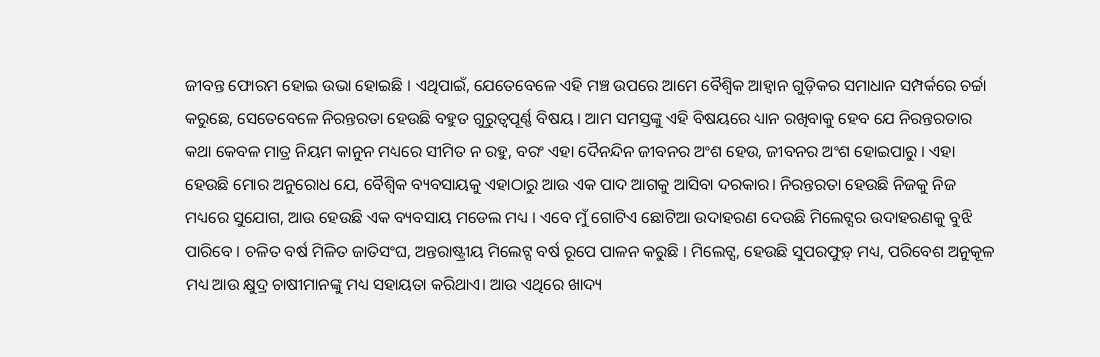ଜୀବନ୍ତ ଫୋରମ ହୋଇ ଉଭା ହୋଇଛି । ଏଥିପାଇଁ, ଯେତେବେଳେ ଏହି ମଞ୍ଚ ଉପରେ ଆମେ ବୈଶ୍ୱିକ ଆହ୍ୱାନ ଗୁଡ଼ିକର ସମାଧାନ ସମ୍ପର୍କରେ ଚର୍ଚ୍ଚା କରୁଛେ, ସେତେବେଳେ ନିରନ୍ତରତା ହେଉଛି ବହୁତ ଗୁରୁତ୍ୱପୂର୍ଣ୍ଣ ବିଷୟ । ଆମ ସମସ୍ତଙ୍କୁ ଏହି ବିଷୟରେ ଧ୍ୟାନ ରଖିବାକୁ ହେବ ଯେ ନିରନ୍ତରତାର କଥା କେବଳ ମାତ୍ର ନିୟମ କାନୁନ ମଧ୍ୟରେ ସୀମିତ ନ ରହୁ, ବରଂ ଏହା ଦୈନନ୍ଦିନ ଜୀବନର ଅଂଶ ହେଉ, ଜୀବନର ଅଂଶ ହୋଇପାରୁ । ଏହା ହେଉଛି ମୋର ଅନୁରୋଧ ଯେ, ବୈଶ୍ୱିକ ବ୍ୟବସାୟକୁ ଏହାଠାରୁ ଆଉ ଏକ ପାଦ ଆଗକୁ ଆସିବା ଦରକାର। ନିରନ୍ତରତା ହେଉଛି ନିଜକୁ ନିଜ ମଧ୍ୟରେ ସୁଯୋଗ, ଆଉ ହେଉଛି ଏକ ବ୍ୟବସାୟ ମଡେଲ ମଧ୍ୟ । ଏବେ ମୁଁ ଗୋଟିଏ ଛୋଟିଆ ଉଦାହରଣ ଦେଉଛି ମିଲେଟ୍ସର ଉଦାହରଣକୁ ବୁଝି ପାରିବେ । ଚଳିତ ବର୍ଷ ମିଳିତ ଜାତିସଂଘ, ଅନ୍ତରାଷ୍ଟ୍ରୀୟ ମିଲେଟ୍ସ ବର୍ଷ ରୂପେ ପାଳନ କରୁଛି । ମିଲେଟ୍ସ, ହେଉଛି ସୁପରଫୁଡ଼୍ ମଧ୍ୟ, ପରିବେଶ ଅନୁକୂଳ ମଧ୍ୟ ଆଉ କ୍ଷୁଦ୍ର ଚାଷୀମାନଙ୍କୁ ମଧ୍ୟ ସହାୟତା କରିଥାଏ। ଆଉ ଏଥିରେ ଖାଦ୍ୟ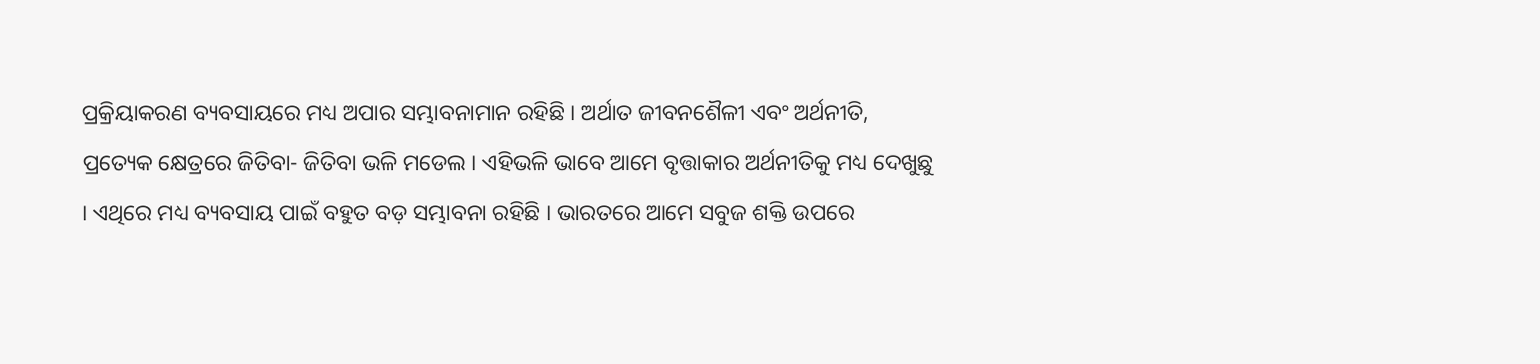ପ୍ରକ୍ରିୟାକରଣ ବ୍ୟବସାୟରେ ମଧ୍ୟ ଅପାର ସମ୍ଭାବନାମାନ ରହିଛି । ଅର୍ଥାତ ଜୀବନଶୈଳୀ ଏବଂ ଅର୍ଥନୀତି, ପ୍ରତ୍ୟେକ କ୍ଷେତ୍ରରେ ଜିତିବା- ଜିତିବା ଭଳି ମଡେଲ । ଏହିଭଳି ଭାବେ ଆମେ ବୃତ୍ତାକାର ଅର୍ଥନୀତିକୁ ମଧ୍ୟ ଦେଖୁଛୁ । ଏଥିରେ ମଧ୍ୟ ବ୍ୟବସାୟ ପାଇଁ ବହୁତ ବଡ଼ ସମ୍ଭାବନା ରହିଛି । ଭାରତରେ ଆମେ ସବୁଜ ଶକ୍ତି ଉପରେ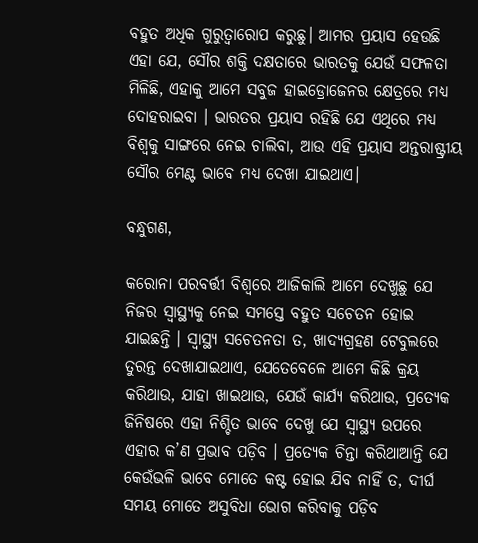ବହୁତ ଅଧିକ ଗୁରୁତ୍ୱାରୋପ କରୁଛୁ। ଆମର ପ୍ରୟାସ ହେଉଛି ଏହା ଯେ, ସୌର ଶକ୍ତି ଦକ୍ଷତାରେ ଭାରତକୁ ଯେଉଁ ସଫଳତା ମିଳିଛି, ଏହାକୁ ଆମେ ସବୁଜ ହାଇଡ୍ରୋଜେନର କ୍ଷେତ୍ରରେ ମଧ୍ୟ ଦୋହରାଇବା । ଭାରତର ପ୍ରୟାସ ରହିଛି ଯେ ଏଥିରେ ମଧ୍ୟ ବିଶ୍ୱକୁ ସାଙ୍ଗରେ ନେଇ ଚାଲିବା, ଆଉ ଏହି ପ୍ରୟାସ ଅନ୍ତରାଷ୍ଟ୍ରୀୟ ସୌର ମେଣ୍ଟ ଭାବେ ମଧ୍ୟ ଦେଖା ଯାଇଥାଏ।

ବନ୍ଧୁଗଣ,

କରୋନା ପରବର୍ତ୍ତୀ ବିଶ୍ୱରେ ଆଜିକାଲି ଆମେ ଦେଖୁଛୁ ଯେ ନିଜର ସ୍ୱାସ୍ଥ୍ୟକୁ ନେଇ ସମସ୍ତେ ବହୁତ ସଚେତନ ହୋଇ ଯାଇଛନ୍ତି । ସ୍ୱାସ୍ଥ୍ୟ ସଚେତନତା ତ, ଖାଦ୍ୟଗ୍ରହଣ ଟେବୁଲରେ ତୁରନ୍ତ ଦେଖାଯାଇଥାଏ, ଯେତେବେଳେ ଆମେ କିଛି କ୍ରୟ କରିଥାଉ, ଯାହା ଖାଇଥାଉ, ଯେଉଁ କାର୍ଯ୍ୟ କରିଥାଉ, ପ୍ରତ୍ୟେକ ଜିନିଷରେ ଏହା ନିଶ୍ଚିତ ଭାବେ ଦେଖୁ ଯେ ସ୍ୱାସ୍ଥ୍ୟ ଉପରେ ଏହାର କ’ଣ ପ୍ରଭାବ ପଡ଼ିବ । ପ୍ରତ୍ୟେକ ଚିନ୍ତା କରିଥାଆନ୍ତି ଯେ କେଉଁଭଳି ଭାବେ ମୋତେ କଷ୍ଟ ହୋଇ ଯିବ ନାହିଁ ତ, ଦୀର୍ଘ ସମୟ ମୋତେ ଅସୁବିଧା ଭୋଗ କରିବାକୁ ପଡ଼ିବ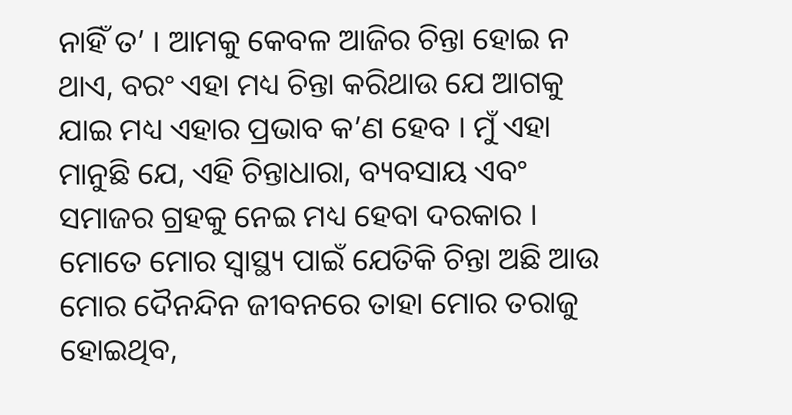ନାହିଁ ତ’ । ଆମକୁ କେବଳ ଆଜିର ଚିନ୍ତା ହୋଇ ନ ଥାଏ, ବରଂ ଏହା ମଧ୍ୟ ଚିନ୍ତା କରିଥାଉ ଯେ ଆଗକୁ ଯାଇ ମଧ୍ୟ ଏହାର ପ୍ରଭାବ କ’ଣ ହେବ । ମୁଁ ଏହା ମାନୁଛି ଯେ, ଏହି ଚିନ୍ତାଧାରା, ବ୍ୟବସାୟ ଏବଂ ସମାଜର ଗ୍ରହକୁ ନେଇ ମଧ୍ୟ ହେବା ଦରକାର । ମୋତେ ମୋର ସ୍ୱାସ୍ଥ୍ୟ ପାଇଁ ଯେତିକି ଚିନ୍ତା ଅଛି ଆଉ ମୋର ଦୈନନ୍ଦିନ ଜୀବନରେ ତାହା ମୋର ତରାଜୁ ହୋଇଥିବ,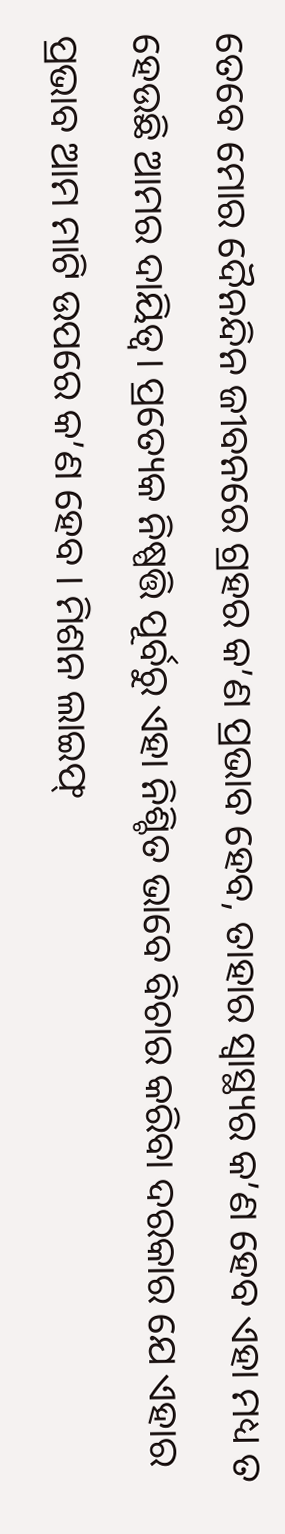ତେବେ ମୋର ଦୈନନ୍ଦିନ ଜୀବନରେ ଗ୍ରହର କ’ଣ ପ୍ରଭାବ ହେବ, ତାହାର ସ୍ୱାସ୍ଥ୍ୟର କ’ଣ ହେବ ଏହା ମଧ୍ୟ ତ ହେଉଛି ଆମର ଦାୟିତ୍ୱ। ପ୍ରତ୍ୟେକ ନିଷ୍ପତ୍ତି ପୂର୍ବରୁ ଏହା ନିଶ୍ଚିତ ଭାବେ ବିଚାର କରିବା ଦରକାର ଯେ ଏହାର ପ୍ରଭାବ ଆମ ମାଟି ଉପରେ କ’ଣ ହେବ । ମିଶନ ଲାଇଫ୍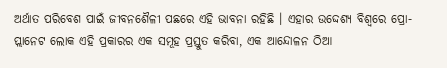ଅର୍ଥାତ ପରିବେଶ ପାଇଁ ଜୀବନଶୈଳୀ ପଛରେ ଏହି ଭାବନା ରହିଛି । ଏହାର ଉଦ୍ଦେଶ୍ୟ ବିଶ୍ୱରେ ପ୍ରୋ-ପ୍ଲାନେଟ ଲୋକ ଏହି ପ୍ରକାରର ଏକ ସମୂହ ପ୍ରସ୍ତୁତ କରିବା, ଏକ ଆନ୍ଦୋଳନ ଠିଆ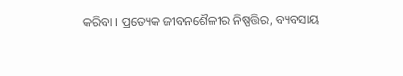କରିବା । ପ୍ରତ୍ୟେକ ଜୀବନଶୈଳୀର ନିଷ୍ପତ୍ତିର, ବ୍ୟବସାୟ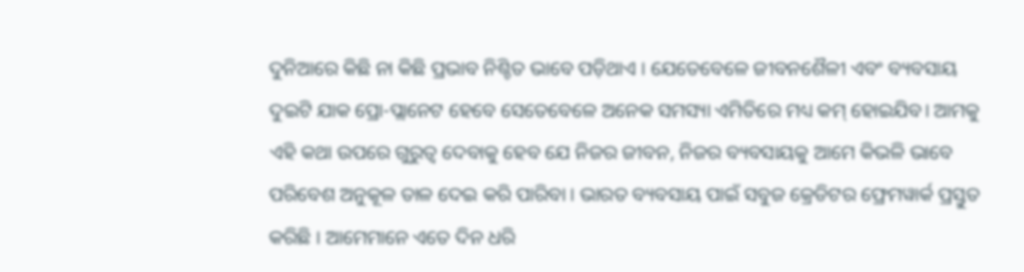ଦୁନିଆରେ କିଛି ନା କିଛି ପ୍ରଭାବ ନିଶ୍ଚିତ ଭାବେ ପଡ଼ିଥାଏ । ଯେତେବେଳେ ଜୀବନଶୈଳୀ ଏବଂ ବ୍ୟବସାୟ ଦୁଇଟି ଯାକ ପ୍ରୋ-ପ୍ଲାନେଟ ହେବେ ସେତେବେଳେ ଅନେକ ସମସ୍ୟା ଏମିତିରେ ମଧ୍ୟ କମ୍ ହୋଇଯିବ। ଆମକୁ ଏହି କଥା ଉପରେ ଗୁରୁତ୍ୱ ଦେବାକୁ ହେବ ଯେ ନିଜର ଜୀବନ, ନିଜର ବ୍ୟବସାୟକୁ ଆମେ କିଭଳି ଭାବେ ପରିବେଶ ଅନୁକୂଳ ତାଳ ଦେଇ କରି ପାରିବା । ଭାରତ ବ୍ୟବସାୟ ପାଇଁ ସବୁଜ କ୍ରେଡିଟର ଫ୍ରେମୱାର୍କ ପ୍ରସ୍ତୁତ କରିଛି । ଆମେମାନେ ଏତେ ଦିନ ଧରି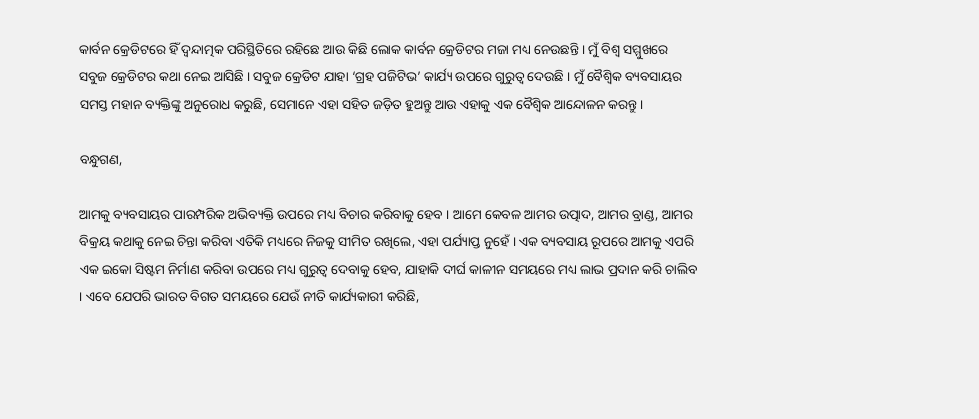କାର୍ବନ କ୍ରେଡିଟରେ ହିଁ ଦ୍ୱନ୍ଦାତ୍ମକ ପରିସ୍ଥିତିରେ ରହିଛେ ଆଉ କିଛି ଲୋକ କାର୍ବନ କ୍ରେଡିଟର ମଜା ମଧ୍ୟ ନେଉଛନ୍ତି । ମୁଁ ବିଶ୍ୱ ସମ୍ମୁଖରେ ସବୁଜ କ୍ରେଡିଟର କଥା ନେଇ ଆସିଛି । ସବୁଜ କ୍ରେଡିଟ ଯାହା ‘ଗ୍ରହ ପଜିଟିଭ’ କାର୍ଯ୍ୟ ଉପରେ ଗୁରୁତ୍ୱ ଦେଉଛି । ମୁଁ ବୈଶ୍ୱିକ ବ୍ୟବସାୟର ସମସ୍ତ ମହାନ ବ୍ୟକ୍ତିଙ୍କୁ ଅନୁରୋଧ କରୁଛି, ସେମାନେ ଏହା ସହିତ ଜଡ଼ିତ ହୁଅନ୍ତୁ ଆଉ ଏହାକୁ ଏକ ବୈଶ୍ୱିକ ଆନ୍ଦୋଳନ କରନ୍ତୁ ।

ବନ୍ଧୁଗଣ,

ଆମକୁ ବ୍ୟବସାୟର ପାରମ୍ପରିକ ଅଭିବ୍ୟକ୍ତି ଉପରେ ମଧ୍ୟ ବିଚାର କରିବାକୁ ହେବ । ଆମେ କେବଳ ଆମର ଉତ୍ପାଦ, ଆମର ବ୍ରାଣ୍ଡ, ଆମର ବିକ୍ରୟ କଥାକୁ ନେଇ ଚିନ୍ତା କରିବା ଏତିକି ମଧ୍ୟରେ ନିଜକୁ ସୀମିତ ରଖିଲେ, ଏହା ପର୍ଯ୍ୟାପ୍ତ ନୁହେଁ । ଏକ ବ୍ୟବସାୟ ରୂପରେ ଆମକୁ ଏପରି ଏକ ଇକୋ ସିଷ୍ଟମ ନିର୍ମାଣ କରିବା ଉପରେ ମଧ୍ୟ ଗୁରୁତ୍ୱ ଦେବାକୁ ହେବ, ଯାହାକି ଦୀର୍ଘ କାଳୀନ ସମୟରେ ମଧ୍ୟ ଲାଭ ପ୍ରଦାନ କରି ଚାଲିବ । ଏବେ ଯେପରି ଭାରତ ବିଗତ ସମୟରେ ଯେଉଁ ନୀତି କାର୍ଯ୍ୟକାରୀ କରିଛି,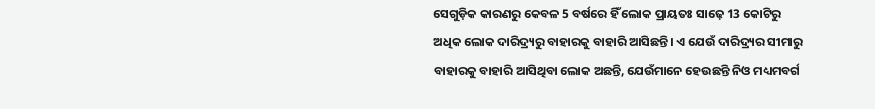ସେଗୁଡ଼ିକ କାରଣରୁ କେବଳ 5 ବର୍ଷରେ ହିଁ ଲୋକ ପ୍ରାୟତଃ ସାଢ଼େ 13 କୋଟିରୁ ଅଧିକ ଲୋକ ଦାରିଦ୍ର୍ୟରୁ ବାହାରକୁ ବାହାରି ଆସିଛନ୍ତି। ଏ ଯେଉଁ ଦାରିଦ୍ର୍ୟର ସୀମାରୁ ବାହାରକୁ ବାହାରି ଆସିଥିବା ଲୋକ ଅଛନ୍ତି, ଯେଉଁମାନେ ହେଉଛନ୍ତି ନିଓ ମଧ୍ୟମବର୍ଗ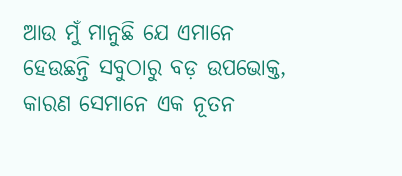ଆଉ ମୁଁ ମାନୁଛି ଯେ ଏମାନେ ହେଉଛନ୍ତି ସବୁଠାରୁ ବଡ଼ ଉପଭୋକ୍ତ, କାରଣ ସେମାନେ ଏକ ନୂତନ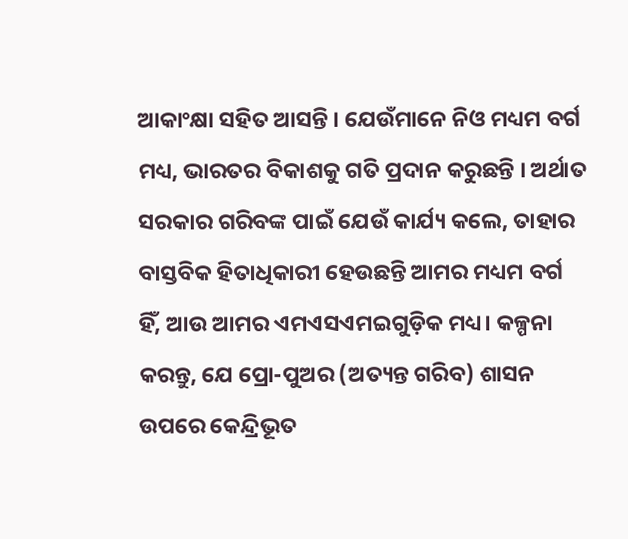ଆକାଂକ୍ଷା ସହିତ ଆସନ୍ତି । ଯେଉଁମାନେ ନିଓ ମଧ୍ୟମ ବର୍ଗ ମଧ୍ୟ, ଭାରତର ବିକାଶକୁ ଗତି ପ୍ରଦାନ କରୁଛନ୍ତି । ଅର୍ଥାତ ସରକାର ଗରିବଙ୍କ ପାଇଁ ଯେଉଁ କାର୍ଯ୍ୟ କଲେ, ତାହାର ବାସ୍ତବିକ ହିତାଧିକାରୀ ହେଉଛନ୍ତି ଆମର ମଧ୍ୟମ ବର୍ଗ ହିଁ, ଆଉ ଆମର ଏମଏସଏମଇଗୁଡ଼ିକ ମଧ୍ୟ। କଳ୍ପନା କରନ୍ତୁ, ଯେ ପ୍ରୋ-ପୁଅର (ଅତ୍ୟନ୍ତ ଗରିବ) ଶାସନ ଉପରେ କେନ୍ଦ୍ରିଭୂତ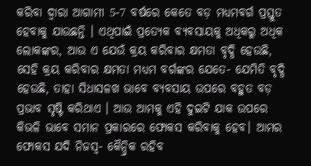କରିବା ଦ୍ୱାରା ଆଗାମୀ 5-7 ବର୍ଷରେ କେତେ ବଡ଼ ମଧ୍ୟମବର୍ଗ ପ୍ରସ୍ତୁତ ହେବାକୁ ଯାଉଛନ୍ତି । ଏଥିପାଇଁ ପ୍ରତ୍ୟେକ ବ୍ୟବସାୟକୁ ଅଧିକରୁ ଅଧିକ ଲୋକଙ୍କର, ଆଉ ଏ ଯେଉଁ କ୍ରୟ କରିବାର କ୍ଷମତା ବୃଦ୍ଧି ହେଉଛି, ସେହି କ୍ରୟ କରିବାର କ୍ଷମତା ମଧ୍ୟମ ବର୍ଗଙ୍କର ଯେତେ- ଯେମିତି ବୃଦ୍ଧି ହେଉଛି, ତାହା ସିଧାସଳଖ ଭାବେ ବ୍ୟବସାୟ ଉପରେ ବହୁତ ବଡ଼ ପ୍ରଭାବ ସୃଷ୍ଟି କରିଥାଏ । ଆଉ ଆମକୁ ଏହି ଦୁଇଟି ଯାକ ଉପରେ କିଭଳି ଭାବେ ସମାନ ପ୍ରକାରରେ ଫୋକସ କରିବାକୁ ହେବ। ଆମର ଫୋକସ ଯଦି ନିଜସ୍ୱ- କୈନ୍ଦ୍ରିକ ରହିବ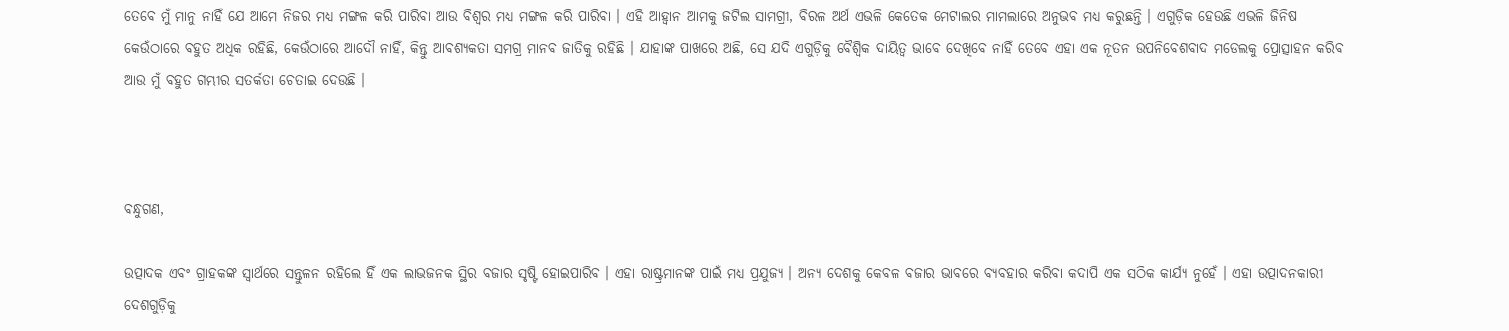ତେବେ ମୁଁ ମାନୁ ନାହିଁ ଯେ ଆମେ ନିଜର ମଧ୍ୟ ମଙ୍ଗଳ କରି ପାରିବା ଆଉ ବିଶ୍ୱର ମଧ୍ୟ ମଙ୍ଗଳ କରି ପାରିବା । ଏହି ଆହ୍ୱାନ ଆମକୁ ଜଟିଲ ସାମଗ୍ରୀ, ବିରଳ ଅର୍ଥ ଏଭଳି କେତେକ ମେଟାଲର ମାମଲାରେ ଅନୁଭବ ମଧ୍ୟ କରୁଛନ୍ତି । ଏଗୁଡ଼ିକ ହେଉଛି ଏଭଳି ଜିନିଷ କେଉଁଠାରେ ବହୁତ ଅଧିକ ରହିଛି, କେଉଁଠାରେ ଆଦୌ ନାହିଁ, କିନ୍ତୁ ଆବଶ୍ୟକତା ସମଗ୍ର ମାନବ ଜାତିକୁ ରହିଛି । ଯାହାଙ୍କ ପାଖରେ ଅଛି, ସେ ଯଦି ଏଗୁଡ଼ିକୁ ବୈଶ୍ୱିକ ଦାୟିତ୍ୱ ଭାବେ ଦେଖିବେ ନାହିଁ ତେବେ ଏହା ଏକ ନୂତନ ଉପନିବେଶବାଦ ମଡେଲକୁ ପ୍ରୋତ୍ସାହନ କରିବ ଆଉ ମୁଁ ବହୁତ ଗମ୍ଭୀର ସତର୍କତା ଚେତାଇ ଦେଉଛି ।



ବନ୍ଧୁଗଣ,

ଉତ୍ପାଦକ ଏବଂ ଗ୍ରାହକଙ୍କ ସ୍ୱାର୍ଥରେ ସନ୍ତୁଳନ ରହିଲେ ହିଁ ଏକ ଲାଭଜନକ ସ୍ଥିର ବଜାର ସୃଷ୍ଟି ହୋଇପାରିବ । ଏହା ରାଷ୍ଟ୍ରମାନଙ୍କ ପାଇଁ ମଧ୍ୟ ପ୍ରଯୁଜ୍ୟ । ଅନ୍ୟ ଦେଶକୁ କେବଳ ବଜାର ଭାବରେ ବ୍ୟବହାର କରିବା କଦାପି ଏକ ସଠିକ କାର୍ଯ୍ୟ ନୁହେଁ । ଏହା ଉତ୍ପାଦନକାରୀ ଦେଶଗୁଡ଼ିକୁ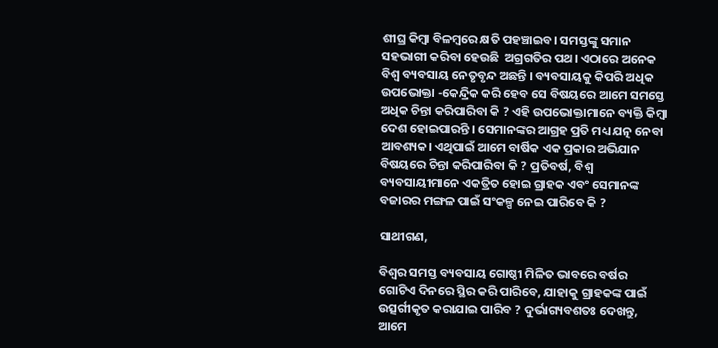ଶୀଘ୍ର କିମ୍ବା ବିଳମ୍ବରେ କ୍ଷତି ପହଞ୍ଚାଇବ। ସମସ୍ତଙ୍କୁ ସମାନ ସହଭାଗୀ କରିବା ହେଉଛି  ଅଗ୍ରଗତିର ପଥ। ଏଠାରେ ଅନେକ ବିଶ୍ୱ ବ୍ୟବସାୟ ନେତୃବୃନ୍ଦ ଅଛନ୍ତି । ବ୍ୟବସାୟକୁ କିପରି ଅଧିକ ଉପଭୋକ୍ତା -କେନ୍ଦ୍ରିକ କରି ହେବ ସେ ବିଷୟରେ ଆମେ ସମସ୍ତେ ଅଧିକ ଚିନ୍ତା କରିପାରିବା କି ? ଏହି ଉପଭୋକ୍ତାମାନେ ବ୍ୟକ୍ତି କିମ୍ବା ଦେଶ ହୋଇପାରନ୍ତି । ସେମାନଙ୍କର ଆଗ୍ରହ ପ୍ରତି ମଧ୍ୟ ଯତ୍ନ ନେବା ଆବଶ୍ୟକ। ଏଥିପାଇଁ ଆମେ ବାର୍ଷିକ ଏକ ପ୍ରକାର ଅଭିଯାନ ବିଷୟରେ ଚିନ୍ତା କରିପାରିବା କି ? ପ୍ରତିବର୍ଷ, ବିଶ୍ବ ବ୍ୟବସାୟୀମାନେ ଏକତ୍ରିତ ହୋଇ ଗ୍ରାହକ ଏବଂ ସେମାନଙ୍କ ବଜାରର ମଙ୍ଗଳ ପାଇଁ ସଂକଳ୍ପ ନେଇ ପାରିବେ କି ?

ସାଥୀଗଣ,

ବିଶ୍ବର ସମସ୍ତ ବ୍ୟବସାୟ ଗୋଷ୍ଠୀ ମିଳିତ ଭାବରେ ବର୍ଷର ଗୋଟିଏ ଦିନରେ ସ୍ଥିର କରି ପାରିବେ, ଯାହାକୁ ଗ୍ରାହକଙ୍କ ପାଇଁ ଉତ୍ସର୍ଗୀକୃତ କରାଯାଇ ପାରିବ ? ଦୁର୍ଭାଗ୍ୟବଶତଃ ଦେଖନ୍ତୁ, ଆମେ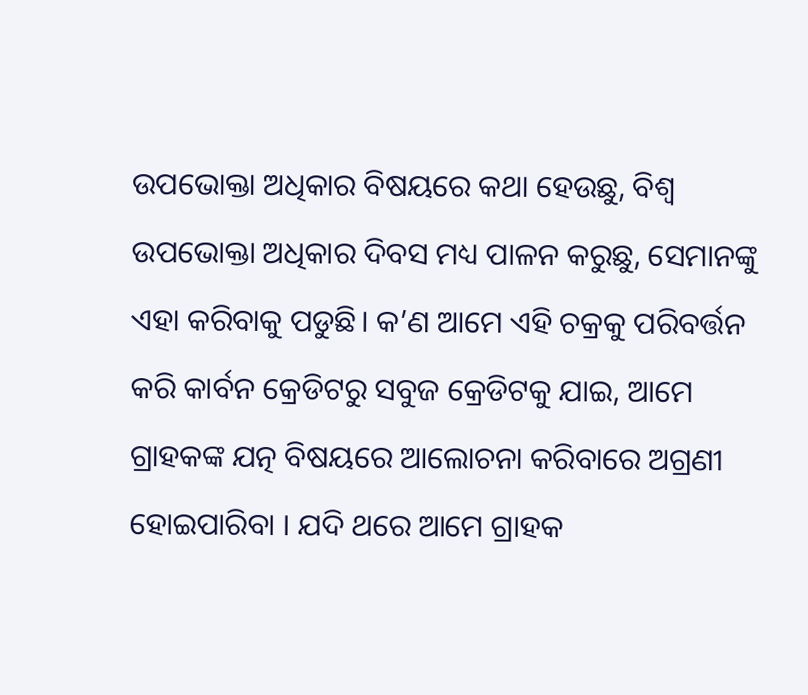ଉପଭୋକ୍ତା ଅଧିକାର ବିଷୟରେ କଥା ହେଉଛୁ, ବିଶ୍ୱ ଉପଭୋକ୍ତା ଅଧିକାର ଦିବସ ମଧ୍ୟ ପାଳନ କରୁଛୁ, ସେମାନଙ୍କୁ ଏହା କରିବାକୁ ପଡୁଛି। କ’ଣ ଆମେ ଏହି ଚକ୍ରକୁ ପରିବର୍ତ୍ତନ କରି କାର୍ବନ କ୍ରେଡିଟରୁ ସବୁଜ କ୍ରେଡିଟକୁ ଯାଇ, ଆମେ ଗ୍ରାହକଙ୍କ ଯତ୍ନ ବିଷୟରେ ଆଲୋଚନା କରିବାରେ ଅଗ୍ରଣୀ ହୋଇପାରିବା । ଯଦି ଥରେ ଆମେ ଗ୍ରାହକ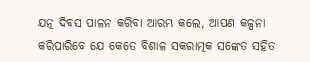ଯତ୍ନ ଦିବସ ପାଳନ କରିବା ଆରମ୍ଭ କଲେ, ଆପଣ କଳ୍ପନା କରିପାରିବେ ଯେ କେତେ ବିଶାଳ ସକରାତ୍ମକ ସଙ୍କେତ ସହିତ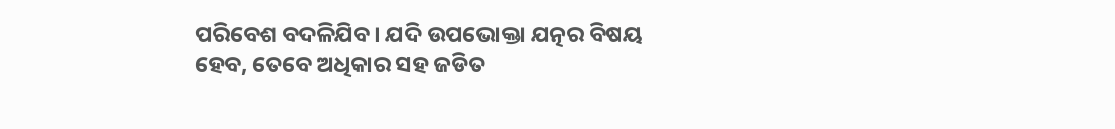ପରିବେଶ ବଦଳିଯିବ। ଯଦି ଉପଭୋକ୍ତା ଯତ୍ନର ବିଷୟ ହେବ, ତେବେ ଅଧିକାର ସହ ଜଡିତ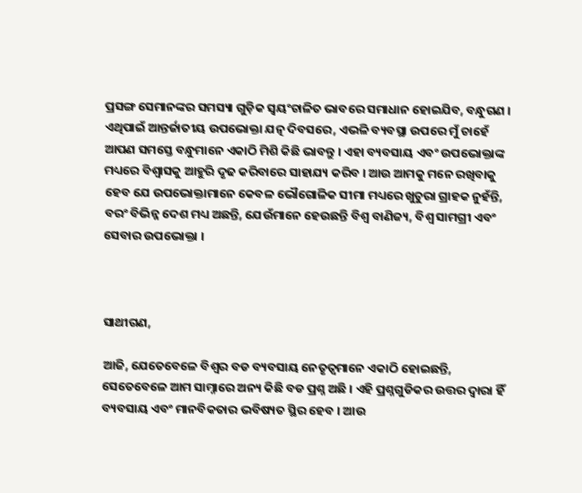ପ୍ରସଙ୍ଗ ସେମାନଙ୍କର ସମସ୍ୟା ଗୁଡ଼ିକ ସ୍ୱୟଂଚାଳିତ ଭାବରେ ସମାଧାନ ହୋଇଯିବ, ବନ୍ଧୁଗଣ । ଏଥିପାଇଁ ଆନ୍ତର୍ଜାତୀୟ ଉପଭୋକ୍ତା ଯତ୍ନ ଦିବସରେ, ଏଭଳି ବ୍ୟବସ୍ଥା ଉପରେ ମୁଁ ଚାହେଁ ଆପଣ ସମସ୍ତେ ବନ୍ଧୁମାନେ ଏକାଠି ମିଶି କିଛି ଭାବନ୍ତୁ । ଏହା ବ୍ୟବସାୟ ଏବଂ ଉପଭୋକ୍ତାଙ୍କ ମଧ୍ୟରେ ବିଶ୍ୱାସକୁ ଆହୁରି ଦୃଢ କରିବାରେ ସାହାଯ୍ୟ କରିବ । ଆଉ ଆମକୁ ମନେ ରଖିବାକୁ ହେବ ଯେ ଉପଭୋକ୍ତାମାନେ କେବଳ ଭୌଗୋଳିକ ସୀମା ମଧ୍ୟରେ ଖୁଚୁରା ଗ୍ରାହକ ନୁହଁନ୍ତି, ବରଂ ବିଭିନ୍ନ ଦେଶ ମଧ୍ୟ ଅଛନ୍ତି, ଯେଉଁମାନେ ହେଉଛନ୍ତି ବିଶ୍ୱ ବାଣିଜ୍ୟ, ବିଶ୍ୱ ସାମଗ୍ରୀ ଏବଂ ସେବାର ଉପଭୋକ୍ତା ।



ସାଥୀଗଣ,

ଆଜି, ଯେତେବେଳେ ବିଶ୍ବର ବଡ ବ୍ୟବସାୟ ନେତୃତ୍ବମାନେ ଏକାଠି ହୋଇଛନ୍ତି, ସେତେବେଳେ ଆମ ସାମ୍ନାରେ ଅନ୍ୟ କିଛି ବଡ ପ୍ରଶ୍ନ ଅଛି । ଏହି ପ୍ରଶ୍ନଗୁଡିକର ଉତ୍ତର ଦ୍ୱାରା ହିଁ ବ୍ୟବସାୟ ଏବଂ ମାନବିକତାର ଭବିଷ୍ୟତ ସ୍ଥିର ହେବ । ଆଉ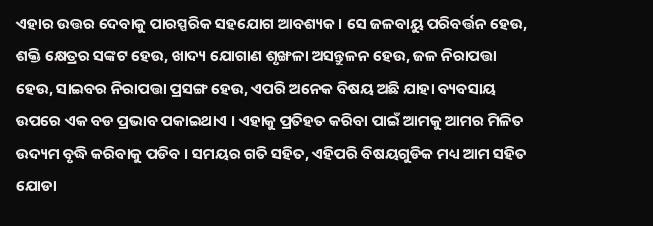ଏହାର ଉତ୍ତର ଦେବାକୁ ପାରସ୍ପରିକ ସହଯୋଗ ଆବଶ୍ୟକ। ସେ ଜଳବାୟୁ ପରିବର୍ତ୍ତନ ହେଉ, ଶକ୍ତି କ୍ଷେତ୍ରର ସଙ୍କଟ ହେଉ, ଖାଦ୍ୟ ଯୋଗାଣ ଶୃଙ୍ଖଳା ଅସନ୍ତୁଳନ ହେଉ, ଜଳ ନିରାପତ୍ତା ହେଉ, ସାଇବର ନିରାପତ୍ତା ପ୍ରସଙ୍ଗ ହେଉ, ଏପରି ଅନେକ ବିଷୟ ଅଛି ଯାହା ବ୍ୟବସାୟ ଉପରେ ଏକ ବଡ ପ୍ରଭାବ ପକାଇଥାଏ । ଏହାକୁ ପ୍ରତିହତ କରିବା ପାଇଁ ଆମକୁ ଆମର ମିଳିତ ଉଦ୍ୟମ ବୃଦ୍ଧି କରିବାକୁ ପଡିବ । ସମୟର ଗତି ସହିତ, ଏହିପରି ବିଷୟଗୁଡିକ ମଧ୍ୟ ଆମ ସହିତ ଯୋଡା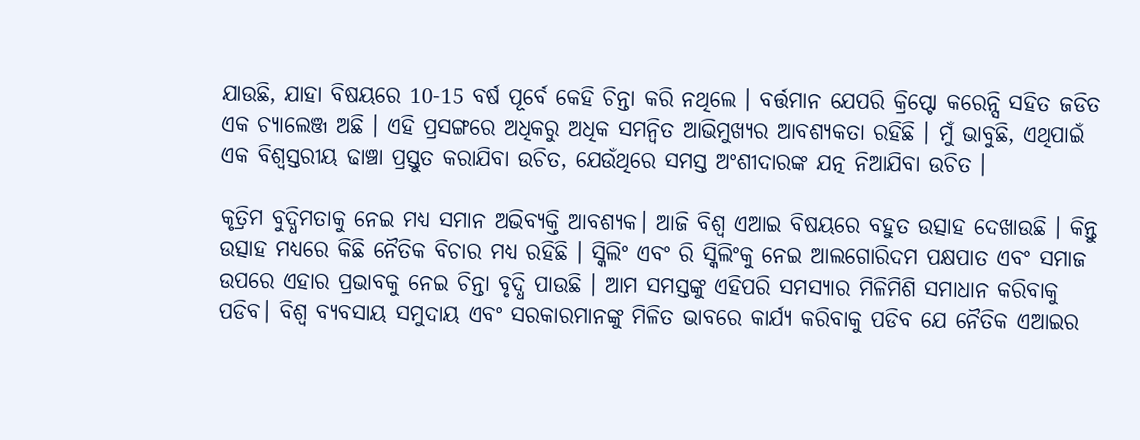ଯାଉଛି, ଯାହା ବିଷୟରେ 10-15 ବର୍ଷ ପୂର୍ବେ କେହି ଚିନ୍ତା କରି ନଥିଲେ । ବର୍ତ୍ତମାନ ଯେପରି କ୍ରିପ୍ଟୋ କରେନ୍ସି ସହିତ ଜଡିତ ଏକ ଚ୍ୟାଲେଞ୍ଜ ଅଛି । ଏହି ପ୍ରସଙ୍ଗରେ ଅଧିକରୁ ଅଧିକ ସମନ୍ବିତ ଆଭିମୁଖ୍ୟର ଆବଶ୍ୟକତା ରହିଛି । ମୁଁ ଭାବୁଛି, ଏଥିପାଇଁ ଏକ ବିଶ୍ୱସ୍ତରୀୟ ଢାଞ୍ଚା ପ୍ରସ୍ତୁତ କରାଯିବା ଉଚିତ, ଯେଉଁଥିରେ ସମସ୍ତ ଅଂଶୀଦାରଙ୍କ ଯତ୍ନ ନିଆଯିବା ଉଚିତ ।

କୃତ୍ରିମ ବୁଦ୍ଧିମତାକୁ ନେଇ ମଧ୍ୟ ସମାନ ଅଭିବ୍ୟକ୍ତି ଆବଶ୍ୟକ। ଆଜି ବିଶ୍ବ ଏଆଇ ବିଷୟରେ ବହୁତ ଉତ୍ସାହ ଦେଖାଉଛି । କିନ୍ତୁ ଉତ୍ସାହ ମଧ୍ୟରେ କିଛି ନୈତିକ ବିଚାର ମଧ୍ୟ ରହିଛି । ସ୍କିଲିଂ ଏବଂ ରି ସ୍କିଲିଂକୁ ନେଇ ଆଲଗୋରିଦମ ପକ୍ଷପାତ ଏବଂ ସମାଜ ଉପରେ ଏହାର ପ୍ରଭାବକୁ ନେଇ ଚିନ୍ତା ବୃଦ୍ଧି ପାଉଛି । ଆମ ସମସ୍ତଙ୍କୁ ଏହିପରି ସମସ୍ୟାର ମିଳିମିଶି ସମାଧାନ କରିବାକୁ ପଡିବ। ବିଶ୍ବ ବ୍ୟବସାୟ ସମୁଦାୟ ଏବଂ ସରକାରମାନଙ୍କୁ ମିଳିତ ଭାବରେ କାର୍ଯ୍ୟ କରିବାକୁ ପଡିବ ଯେ ନୈତିକ ଏଆଇର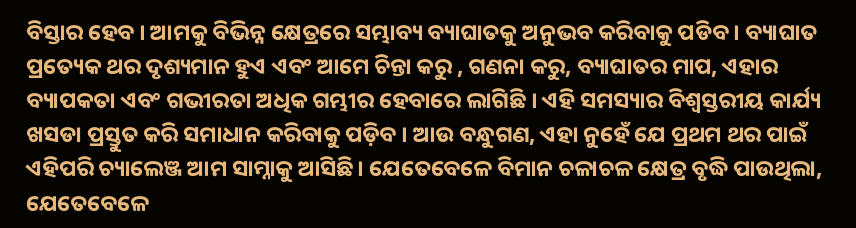ବିସ୍ତାର ହେବ । ଆମକୁ ବିଭିନ୍ନ କ୍ଷେତ୍ରରେ ସମ୍ଭାବ୍ୟ ବ୍ୟାଘାତକୁ ଅନୁଭବ କରିବାକୁ ପଡିବ । ବ୍ୟାଘାତ ପ୍ରତ୍ୟେକ ଥର ଦୃଶ୍ୟମାନ ହୁଏ ଏବଂ ଆମେ ଚିନ୍ତା କରୁ , ଗଣନା କରୁ, ବ୍ୟାଘାତର ମାପ, ଏହାର ବ୍ୟାପକତା ଏବଂ ଗଭୀରତା ଅଧିକ ଗମ୍ଭୀର ହେବାରେ ଲାଗିଛି । ଏହି ସମସ୍ୟାର ବିଶ୍ୱସ୍ତରୀୟ କାର୍ଯ୍ୟ ଖସଡା ପ୍ରସ୍ତୁତ କରି ସମାଧାନ କରିବାକୁ ପଡ଼ିବ । ଆଉ ବନ୍ଧୁଗଣ, ଏହା ନୁହେଁ ଯେ ପ୍ରଥମ ଥର ପାଇଁ ଏହିପରି ଚ୍ୟାଲେଞ୍ଜ ଆମ ସାମ୍ନାକୁ ଆସିଛି। ଯେତେବେଳେ ବିମାନ ଚଳାଚଳ କ୍ଷେତ୍ର ବୃଦ୍ଧି ପାଉଥିଲା, ଯେତେବେଳେ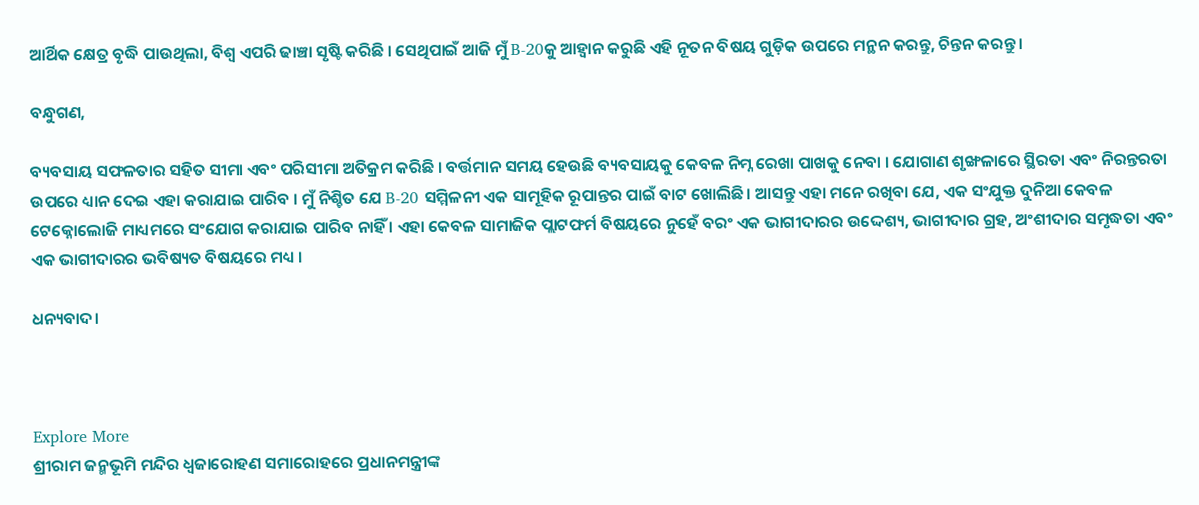ଆର୍ଥିକ କ୍ଷେତ୍ର ବୃଦ୍ଧି ପାଉଥିଲା, ବିଶ୍ୱ ଏପରି ଢାଞ୍ଚା ସୃଷ୍ଟି କରିଛି । ସେଥିପାଇଁ ଆଜି ମୁଁ B-20କୁ ଆହ୍ବାନ କରୁଛି ଏହି ନୂତନ ବିଷୟ ଗୁଡ଼ିକ ଉପରେ ମନ୍ଥନ କରନ୍ତୁ, ଚିନ୍ତନ କରନ୍ତୁ ।

ବନ୍ଧୁଗଣ,

ବ୍ୟବସାୟ ସଫଳତାର ସହିତ ସୀମା ଏବଂ ପରିସୀମା ଅତିକ୍ରମ କରିଛି । ବର୍ତ୍ତମାନ ସମୟ ହେଉଛି ବ୍ୟବସାୟକୁ କେବଳ ନିମ୍ନ ରେଖା ପାଖକୁ ନେବା । ଯୋଗାଣ ଶୃଙ୍ଖଳାରେ ସ୍ଥିରତା ଏବଂ ନିରନ୍ତରତା ଉପରେ ଧ୍ୟାନ ଦେଇ ଏହା କରାଯାଇ ପାରିବ । ମୁଁ ନିଶ୍ଚିତ ଯେ B-20 ସମ୍ମିଳନୀ ଏକ ସାମୂହିକ ରୂପାନ୍ତର ପାଇଁ ବାଟ ଖୋଲିଛି। ଆସନ୍ତୁ ଏହା ମନେ ରଖିବା ଯେ, ଏକ ସଂଯୁକ୍ତ ଦୁନିଆ କେବଳ ଟେକ୍ନୋଲୋଜି ମାଧ୍ୟମରେ ସଂଯୋଗ କରାଯାଇ ପାରିବ ନାହିଁ । ଏହା କେବଳ ସାମାଜିକ ପ୍ଲାଟଫର୍ମ ବିଷୟରେ ନୁହେଁ ବରଂ ଏକ ଭାଗୀଦାରର ଉଦ୍ଦେଶ୍ୟ, ଭାଗୀଦାର ଗ୍ରହ, ଅଂଶୀଦାର ସମୃଦ୍ଧତା ଏବଂ ଏକ ଭାଗୀଦାରର ଭବିଷ୍ୟତ ବିଷୟରେ ମଧ୍ୟ ।

ଧନ୍ୟବାଦ।



Explore More
ଶ୍ରୀରାମ ଜନ୍ମଭୂମି ମନ୍ଦିର ଧ୍ଵଜାରୋହଣ ସମାରୋହରେ ପ୍ରଧାନମନ୍ତ୍ରୀଙ୍କ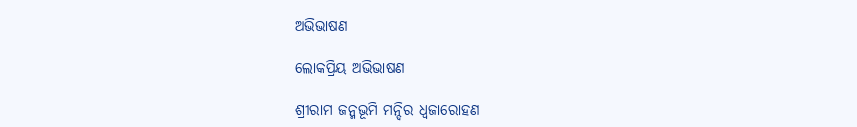ଅଭିଭାଷଣ

ଲୋକପ୍ରିୟ ଅଭିଭାଷଣ

ଶ୍ରୀରାମ ଜନ୍ମଭୂମି ମନ୍ଦିର ଧ୍ଵଜାରୋହଣ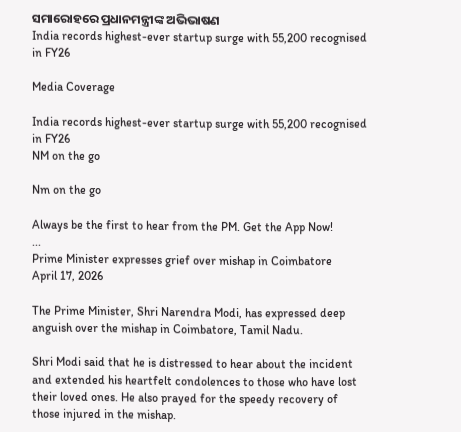ସମାରୋହରେ ପ୍ରଧାନମନ୍ତ୍ରୀଙ୍କ ଅଭିଭାଷଣ
India records highest-ever startup surge with 55,200 recognised in FY26

Media Coverage

India records highest-ever startup surge with 55,200 recognised in FY26
NM on the go

Nm on the go

Always be the first to hear from the PM. Get the App Now!
...
Prime Minister expresses grief over mishap in Coimbatore
April 17, 2026

The Prime Minister, Shri Narendra Modi, has expressed deep anguish over the mishap in Coimbatore, Tamil Nadu.

Shri Modi said that he is distressed to hear about the incident and extended his heartfelt condolences to those who have lost their loved ones. He also prayed for the speedy recovery of those injured in the mishap.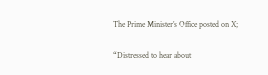The Prime Minister’s Office posted on X;

“Distressed to hear about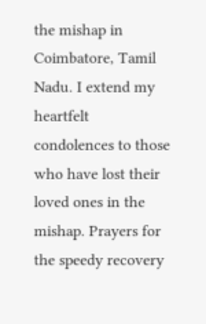the mishap in Coimbatore, Tamil Nadu. I extend my heartfelt condolences to those who have lost their loved ones in the mishap. Prayers for the speedy recovery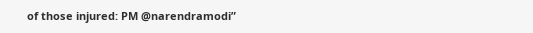of those injured: PM @narendramodi”